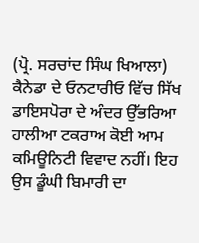(ਪ੍ਰੋ. ਸਰਚਾਂਦ ਸਿੰਘ ਖਿਆਲਾ)
ਕੈਨੇਡਾ ਦੇ ਓਨਟਾਰੀਓ ਵਿੱਚ ਸਿੱਖ ਡਾਇਸਪੋਰਾ ਦੇ ਅੰਦਰ ਉੱਭਰਿਆ ਹਾਲੀਆ ਟਕਰਾਅ ਕੋਈ ਆਮ ਕਮਿਊਨਿਟੀ ਵਿਵਾਦ ਨਹੀਂ। ਇਹ ਉਸ ਡੂੰਘੀ ਬਿਮਾਰੀ ਦਾ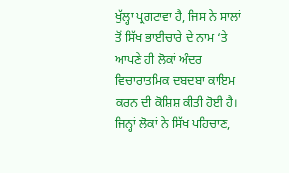ਖੁੱਲ੍ਹਾ ਪ੍ਰਗਟਾਵਾ ਹੈ, ਜਿਸ ਨੇ ਸਾਲਾਂ ਤੋਂ ਸਿੱਖ ਭਾਈਚਾਰੇ ਦੇ ਨਾਮ ‘ਤੇ ਆਪਣੇ ਹੀ ਲੋਕਾਂ ਅੰਦਰ ਵਿਚਾਰਾਤਮਿਕ ਦਬਦਬਾ ਕਾਇਮ ਕਰਨ ਦੀ ਕੋਸ਼ਿਸ਼ ਕੀਤੀ ਹੋਈ ਹੈ। ਜਿਨ੍ਹਾਂ ਲੋਕਾਂ ਨੇ ਸਿੱਖ ਪਹਿਚਾਣ,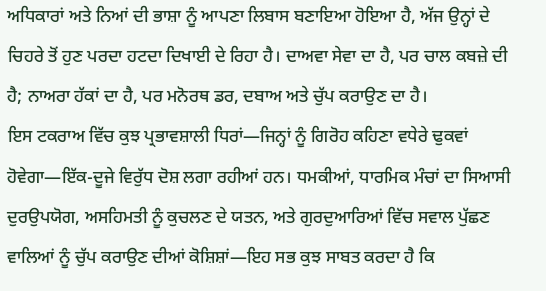ਅਧਿਕਾਰਾਂ ਅਤੇ ਨਿਆਂ ਦੀ ਭਾਸ਼ਾ ਨੂੰ ਆਪਣਾ ਲਿਬਾਸ ਬਣਾਇਆ ਹੋਇਆ ਹੈ, ਅੱਜ ਉਨ੍ਹਾਂ ਦੇ ਚਿਹਰੇ ਤੋਂ ਹੁਣ ਪਰਦਾ ਹਟਦਾ ਦਿਖਾਈ ਦੇ ਰਿਹਾ ਹੈ। ਦਾਅਵਾ ਸੇਵਾ ਦਾ ਹੈ, ਪਰ ਚਾਲ ਕਬਜ਼ੇ ਦੀ ਹੈ; ਨਾਅਰਾ ਹੱਕਾਂ ਦਾ ਹੈ, ਪਰ ਮਨੋਰਥ ਡਰ, ਦਬਾਅ ਅਤੇ ਚੁੱਪ ਕਰਾਉਣ ਦਾ ਹੈ।
ਇਸ ਟਕਰਾਅ ਵਿੱਚ ਕੁਝ ਪ੍ਰਭਾਵਸ਼ਾਲੀ ਧਿਰਾਂ—ਜਿਨ੍ਹਾਂ ਨੂੰ ਗਿਰੋਹ ਕਹਿਣਾ ਵਧੇਰੇ ਢੁਕਵਾਂ ਹੋਵੇਗਾ—ਇੱਕ-ਦੂਜੇ ਵਿਰੁੱਧ ਦੋਸ਼ ਲਗਾ ਰਹੀਆਂ ਹਨ। ਧਮਕੀਆਂ, ਧਾਰਮਿਕ ਮੰਚਾਂ ਦਾ ਸਿਆਸੀ ਦੁਰਉਪਯੋਗ, ਅਸਹਿਮਤੀ ਨੂੰ ਕੁਚਲਣ ਦੇ ਯਤਨ, ਅਤੇ ਗੁਰਦੁਆਰਿਆਂ ਵਿੱਚ ਸਵਾਲ ਪੁੱਛਣ ਵਾਲਿਆਂ ਨੂੰ ਚੁੱਪ ਕਰਾਉਣ ਦੀਆਂ ਕੋਸ਼ਿਸ਼ਾਂ—ਇਹ ਸਭ ਕੁਝ ਸਾਬਤ ਕਰਦਾ ਹੈ ਕਿ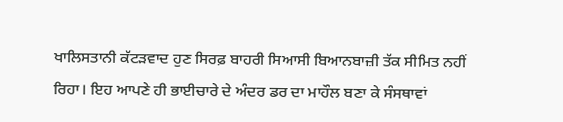ਖਾਲਿਸਤਾਨੀ ਕੱਟੜਵਾਦ ਹੁਣ ਸਿਰਫ਼ ਬਾਹਰੀ ਸਿਆਸੀ ਬਿਆਨਬਾਜ਼ੀ ਤੱਕ ਸੀਮਿਤ ਨਹੀਂ ਰਿਹਾ। ਇਹ ਆਪਣੇ ਹੀ ਭਾਈਚਾਰੇ ਦੇ ਅੰਦਰ ਡਰ ਦਾ ਮਾਹੌਲ ਬਣਾ ਕੇ ਸੰਸਥਾਵਾਂ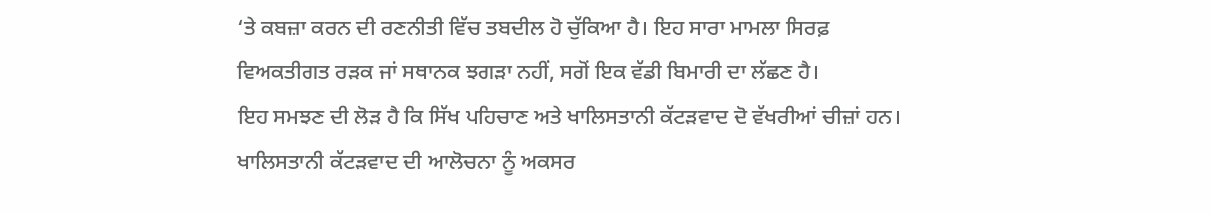‘ਤੇ ਕਬਜ਼ਾ ਕਰਨ ਦੀ ਰਣਨੀਤੀ ਵਿੱਚ ਤਬਦੀਲ ਹੋ ਚੁੱਕਿਆ ਹੈ। ਇਹ ਸਾਰਾ ਮਾਮਲਾ ਸਿਰਫ਼ ਵਿਅਕਤੀਗਤ ਰੜਕ ਜਾਂ ਸਥਾਨਕ ਝਗੜਾ ਨਹੀਂ, ਸਗੋਂ ਇਕ ਵੱਡੀ ਬਿਮਾਰੀ ਦਾ ਲੱਛਣ ਹੈ।
ਇਹ ਸਮਝਣ ਦੀ ਲੋੜ ਹੈ ਕਿ ਸਿੱਖ ਪਹਿਚਾਣ ਅਤੇ ਖਾਲਿਸਤਾਨੀ ਕੱਟੜਵਾਦ ਦੋ ਵੱਖਰੀਆਂ ਚੀਜ਼ਾਂ ਹਨ। ਖਾਲਿਸਤਾਨੀ ਕੱਟੜਵਾਦ ਦੀ ਆਲੋਚਨਾ ਨੂੰ ਅਕਸਰ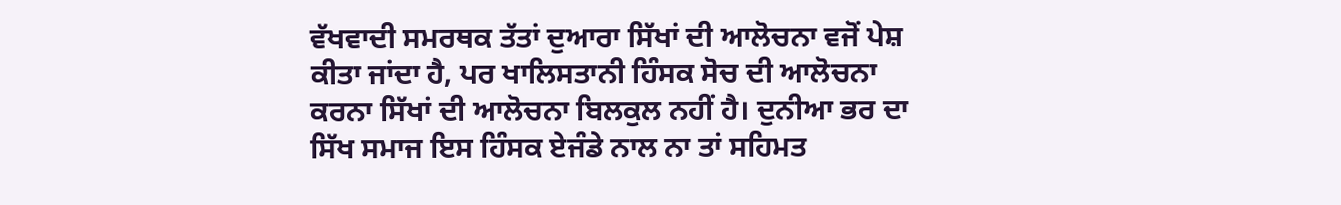ਵੱਖਵਾਦੀ ਸਮਰਥਕ ਤੱਤਾਂ ਦੁਆਰਾ ਸਿੱਖਾਂ ਦੀ ਆਲੋਚਨਾ ਵਜੋਂ ਪੇਸ਼ ਕੀਤਾ ਜਾਂਦਾ ਹੈ, ਪਰ ਖਾਲਿਸਤਾਨੀ ਹਿੰਸਕ ਸੋਚ ਦੀ ਆਲੋਚਨਾ ਕਰਨਾ ਸਿੱਖਾਂ ਦੀ ਆਲੋਚਨਾ ਬਿਲਕੁਲ ਨਹੀਂ ਹੈ। ਦੁਨੀਆ ਭਰ ਦਾ ਸਿੱਖ ਸਮਾਜ ਇਸ ਹਿੰਸਕ ਏਜੰਡੇ ਨਾਲ ਨਾ ਤਾਂ ਸਹਿਮਤ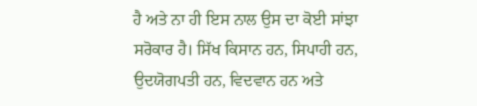ਹੈ ਅਤੇ ਨਾ ਹੀ ਇਸ ਨਾਲ ਉਸ ਦਾ ਕੋਈ ਸਾਂਝਾ ਸਰੋਕਾਰ ਹੈ। ਸਿੱਖ ਕਿਸਾਨ ਹਨ, ਸਿਪਾਹੀ ਹਨ, ਉਦਯੋਗਪਤੀ ਹਨ, ਵਿਦਵਾਨ ਹਨ ਅਤੇ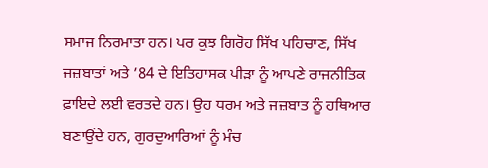ਸਮਾਜ ਨਿਰਮਾਤਾ ਹਨ। ਪਰ ਕੁਝ ਗਿਰੋਹ ਸਿੱਖ ਪਹਿਚਾਣ, ਸਿੱਖ ਜਜ਼ਬਾਤਾਂ ਅਤੇ ’84 ਦੇ ਇਤਿਹਾਸਕ ਪੀੜਾ ਨੂੰ ਆਪਣੇ ਰਾਜਨੀਤਿਕ ਫ਼ਾਇਦੇ ਲਈ ਵਰਤਦੇ ਹਨ। ਉਹ ਧਰਮ ਅਤੇ ਜਜ਼ਬਾਤ ਨੂੰ ਹਥਿਆਰ ਬਣਾਉਂਦੇ ਹਨ, ਗੁਰਦੁਆਰਿਆਂ ਨੂੰ ਮੰਚ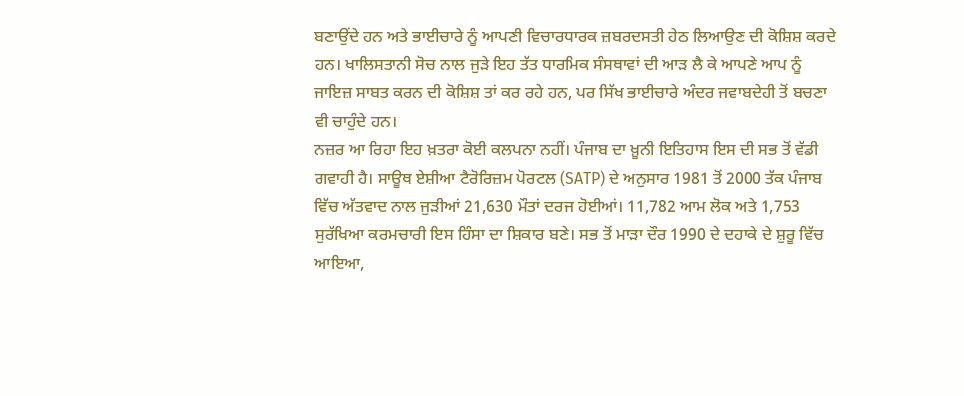ਬਣਾਉਂਦੇ ਹਨ ਅਤੇ ਭਾਈਚਾਰੇ ਨੂੰ ਆਪਣੀ ਵਿਚਾਰਧਾਰਕ ਜ਼ਬਰਦਸਤੀ ਹੇਠ ਲਿਆਉਣ ਦੀ ਕੋਸ਼ਿਸ਼ ਕਰਦੇ ਹਨ। ਖਾਲਿਸਤਾਨੀ ਸੋਚ ਨਾਲ ਜੁੜੇ ਇਹ ਤੱਤ ਧਾਰਮਿਕ ਸੰਸਥਾਵਾਂ ਦੀ ਆੜ ਲੈ ਕੇ ਆਪਣੇ ਆਪ ਨੂੰ ਜਾਇਜ਼ ਸਾਬਤ ਕਰਨ ਦੀ ਕੋਸ਼ਿਸ਼ ਤਾਂ ਕਰ ਰਹੇ ਹਨ, ਪਰ ਸਿੱਖ ਭਾਈਚਾਰੇ ਅੰਦਰ ਜਵਾਬਦੇਹੀ ਤੋਂ ਬਚਣਾ ਵੀ ਚਾਹੁੰਦੇ ਹਨ।
ਨਜ਼ਰ ਆ ਰਿਹਾ ਇਹ ਖ਼ਤਰਾ ਕੋਈ ਕਲਪਨਾ ਨਹੀਂ। ਪੰਜਾਬ ਦਾ ਖ਼ੂਨੀ ਇਤਿਹਾਸ ਇਸ ਦੀ ਸਭ ਤੋਂ ਵੱਡੀ ਗਵਾਹੀ ਹੈ। ਸਾਊਥ ਏਸ਼ੀਆ ਟੈਰੋਰਿਜ਼ਮ ਪੋਰਟਲ (SATP) ਦੇ ਅਨੁਸਾਰ 1981 ਤੋਂ 2000 ਤੱਕ ਪੰਜਾਬ ਵਿੱਚ ਅੱਤਵਾਦ ਨਾਲ ਜੁੜੀਆਂ 21,630 ਮੌਤਾਂ ਦਰਜ ਹੋਈਆਂ। 11,782 ਆਮ ਲੋਕ ਅਤੇ 1,753 ਸੁਰੱਖਿਆ ਕਰਮਚਾਰੀ ਇਸ ਹਿੰਸਾ ਦਾ ਸ਼ਿਕਾਰ ਬਣੇ। ਸਭ ਤੋਂ ਮਾੜਾ ਦੌਰ 1990 ਦੇ ਦਹਾਕੇ ਦੇ ਸ਼ੁਰੂ ਵਿੱਚ ਆਇਆ,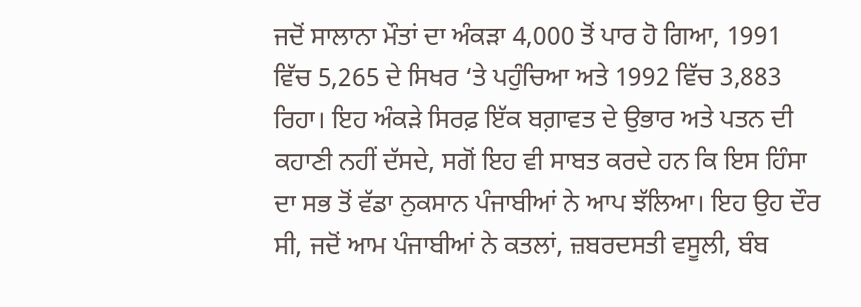ਜਦੋਂ ਸਾਲਾਨਾ ਮੌਤਾਂ ਦਾ ਅੰਕੜਾ 4,000 ਤੋਂ ਪਾਰ ਹੋ ਗਿਆ, 1991 ਵਿੱਚ 5,265 ਦੇ ਸਿਖਰ ‘ਤੇ ਪਹੁੰਚਿਆ ਅਤੇ 1992 ਵਿੱਚ 3,883 ਰਿਹਾ। ਇਹ ਅੰਕੜੇ ਸਿਰਫ਼ ਇੱਕ ਬਗ਼ਾਵਤ ਦੇ ਉਭਾਰ ਅਤੇ ਪਤਨ ਦੀ ਕਹਾਣੀ ਨਹੀਂ ਦੱਸਦੇ, ਸਗੋਂ ਇਹ ਵੀ ਸਾਬਤ ਕਰਦੇ ਹਨ ਕਿ ਇਸ ਹਿੰਸਾ ਦਾ ਸਭ ਤੋਂ ਵੱਡਾ ਨੁਕਸਾਨ ਪੰਜਾਬੀਆਂ ਨੇ ਆਪ ਝੱਲਿਆ। ਇਹ ਉਹ ਦੌਰ ਸੀ, ਜਦੋਂ ਆਮ ਪੰਜਾਬੀਆਂ ਨੇ ਕਤਲਾਂ, ਜ਼ਬਰਦਸਤੀ ਵਸੂਲੀ, ਬੰਬ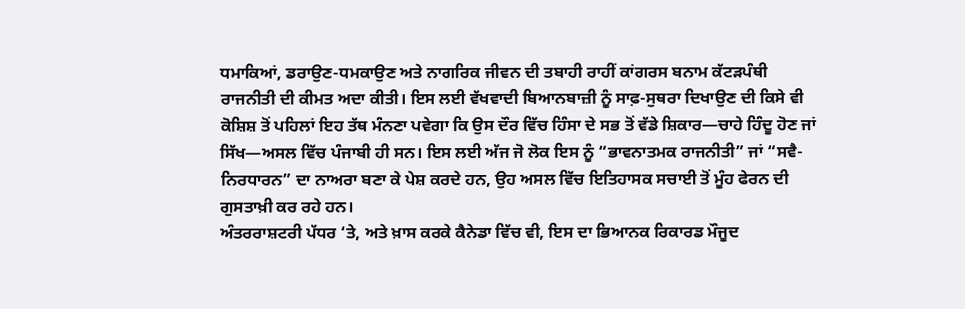ਧਮਾਕਿਆਂ, ਡਰਾਉਣ-ਧਮਕਾਉਣ ਅਤੇ ਨਾਗਰਿਕ ਜੀਵਨ ਦੀ ਤਬਾਹੀ ਰਾਹੀਂ ਕਾਂਗਰਸ ਬਨਾਮ ਕੱਟੜਪੰਥੀ ਰਾਜਨੀਤੀ ਦੀ ਕੀਮਤ ਅਦਾ ਕੀਤੀ। ਇਸ ਲਈ ਵੱਖਵਾਦੀ ਬਿਆਨਬਾਜ਼ੀ ਨੂੰ ਸਾਫ਼-ਸੁਥਰਾ ਦਿਖਾਉਣ ਦੀ ਕਿਸੇ ਵੀ ਕੋਸ਼ਿਸ਼ ਤੋਂ ਪਹਿਲਾਂ ਇਹ ਤੱਥ ਮੰਨਣਾ ਪਵੇਗਾ ਕਿ ਉਸ ਦੌਰ ਵਿੱਚ ਹਿੰਸਾ ਦੇ ਸਭ ਤੋਂ ਵੱਡੇ ਸ਼ਿਕਾਰ—ਚਾਹੇ ਹਿੰਦੂ ਹੋਣ ਜਾਂ ਸਿੱਖ—ਅਸਲ ਵਿੱਚ ਪੰਜਾਬੀ ਹੀ ਸਨ। ਇਸ ਲਈ ਅੱਜ ਜੋ ਲੋਕ ਇਸ ਨੂੰ “ਭਾਵਨਾਤਮਕ ਰਾਜਨੀਤੀ” ਜਾਂ “ਸਵੈ-ਨਿਰਧਾਰਨ” ਦਾ ਨਾਅਰਾ ਬਣਾ ਕੇ ਪੇਸ਼ ਕਰਦੇ ਹਨ, ਉਹ ਅਸਲ ਵਿੱਚ ਇਤਿਹਾਸਕ ਸਚਾਈ ਤੋਂ ਮੂੰਹ ਫੇਰਨ ਦੀ ਗੁਸਤਾਖ਼ੀ ਕਰ ਰਹੇ ਹਨ।
ਅੰਤਰਰਾਸ਼ਟਰੀ ਪੱਧਰ ‘ਤੇ, ਅਤੇ ਖ਼ਾਸ ਕਰਕੇ ਕੈਨੇਡਾ ਵਿੱਚ ਵੀ, ਇਸ ਦਾ ਭਿਆਨਕ ਰਿਕਾਰਡ ਮੌਜੂਦ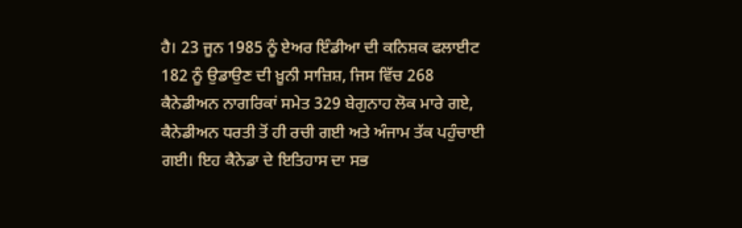ਹੈ। 23 ਜੂਨ 1985 ਨੂੰ ਏਅਰ ਇੰਡੀਆ ਦੀ ਕਨਿਸ਼ਕ ਫਲਾਈਟ 182 ਨੂੰ ਉਡਾਉਣ ਦੀ ਖ਼ੂਨੀ ਸਾਜ਼ਿਸ਼, ਜਿਸ ਵਿੱਚ 268 ਕੈਨੇਡੀਅਨ ਨਾਗਰਿਕਾਂ ਸਮੇਤ 329 ਬੇਗੁਨਾਹ ਲੋਕ ਮਾਰੇ ਗਏ, ਕੈਨੇਡੀਅਨ ਧਰਤੀ ਤੋਂ ਹੀ ਰਚੀ ਗਈ ਅਤੇ ਅੰਜਾਮ ਤੱਕ ਪਹੁੰਚਾਈ ਗਈ। ਇਹ ਕੈਨੇਡਾ ਦੇ ਇਤਿਹਾਸ ਦਾ ਸਭ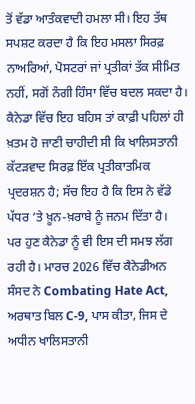ਤੋਂ ਵੱਡਾ ਆਤੰਕਵਾਦੀ ਹਮਲਾ ਸੀ। ਇਹ ਤੱਥ ਸਪਸ਼ਟ ਕਰਦਾ ਹੈ ਕਿ ਇਹ ਮਸਲਾ ਸਿਰਫ਼ ਨਾਅਰਿਆਂ, ਪੋਸਟਰਾਂ ਜਾਂ ਪ੍ਰਤੀਕਾਂ ਤੱਕ ਸੀਮਿਤ ਨਹੀਂ, ਸਗੋਂ ਨੰਗੀ ਹਿੰਸਾ ਵਿੱਚ ਬਦਲ ਸਕਦਾ ਹੈ। ਕੈਨੇਡਾ ਵਿੱਚ ਇਹ ਬਹਿਸ ਤਾਂ ਕਾਫ਼ੀ ਪਹਿਲਾਂ ਹੀ ਖ਼ਤਮ ਹੋ ਜਾਣੀ ਚਾਹੀਦੀ ਸੀ ਕਿ ਖਾਲਿਸਤਾਨੀ ਕੱਟੜਵਾਦ ਸਿਰਫ਼ ਇੱਕ ਪ੍ਰਤੀਕਾਤਮਿਕ ਪ੍ਰਦਰਸ਼ਨ ਹੈ; ਸੱਚ ਇਹ ਹੈ ਕਿ ਇਸ ਨੇ ਵੱਡੇ ਪੱਧਰ ‘ਤੇ ਖ਼ੂਨ-ਖ਼ਰਾਬੇ ਨੂੰ ਜਨਮ ਦਿੱਤਾ ਹੈ।
ਪਰ ਹੁਣ ਕੈਨੇਡਾ ਨੂੰ ਵੀ ਇਸ ਦੀ ਸਮਝ ਲੱਗ ਰਹੀ ਹੈ। ਮਾਰਚ 2026 ਵਿੱਚ ਕੈਨੇਡੀਅਨ ਸੰਸਦ ਨੇ Combating Hate Act, ਅਰਥਾਤ ਬਿਲ C-9, ਪਾਸ ਕੀਤਾ, ਜਿਸ ਦੇ ਅਧੀਨ ਖਾਲਿਸਤਾਨੀ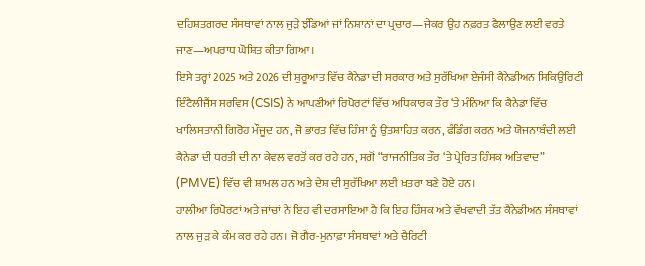ਦਹਿਸ਼ਤਗਰਦ ਸੰਸਥਾਵਾਂ ਨਾਲ ਜੁੜੇ ਝੰਡਿਆਂ ਜਾਂ ਨਿਸ਼ਾਨਾਂ ਦਾ ਪ੍ਰਚਾਰ—ਜੇਕਰ ਉਹ ਨਫ਼ਰਤ ਫੈਲਾਉਣ ਲਈ ਵਰਤੇ ਜਾਣ—ਅਪਰਾਧ ਘੋਸ਼ਿਤ ਕੀਤਾ ਗਿਆ।
ਇਸੇ ਤਰ੍ਹਾਂ 2025 ਅਤੇ 2026 ਦੀ ਸ਼ੁਰੂਆਤ ਵਿੱਚ ਕੈਨੇਡਾ ਦੀ ਸਰਕਾਰ ਅਤੇ ਸੁਰੱਖਿਆ ਏਜੰਸੀ ਕੈਨੇਡੀਅਨ ਸਿਕਿਉਰਿਟੀ ਇੰਟੈਲੀਜੈਂਸ ਸਰਵਿਸ (CSIS) ਨੇ ਆਪਣੀਆਂ ਰਿਪੋਰਟਾਂ ਵਿੱਚ ਅਧਿਕਾਰਕ ਤੌਰ ‘ਤੇ ਮੰਨਿਆ ਕਿ ਕੈਨੇਡਾ ਵਿੱਚ ਖਾਲਿਸਤਾਨੀ ਗਿਰੋਹ ਮੌਜੂਦ ਹਨ, ਜੋ ਭਾਰਤ ਵਿੱਚ ਹਿੰਸਾ ਨੂੰ ਉਤਸ਼ਾਹਿਤ ਕਰਨ, ਫੰਡਿੰਗ ਕਰਨ ਅਤੇ ਯੋਜਨਾਬੰਦੀ ਲਈ ਕੈਨੇਡਾ ਦੀ ਧਰਤੀ ਦੀ ਨਾ ਕੇਵਲ ਵਰਤੋਂ ਕਰ ਰਹੇ ਹਨ, ਸਗੋਂ “ਰਾਜਨੀਤਿਕ ਤੌਰ ‘ਤੇ ਪ੍ਰੇਰਿਤ ਹਿੰਸਕ ਅਤਿਵਾਦ” (PMVE) ਵਿੱਚ ਵੀ ਸ਼ਾਮਲ ਹਨ ਅਤੇ ਦੇਸ਼ ਦੀ ਸੁਰੱਖਿਆ ਲਈ ਖ਼ਤਰਾ ਬਣੇ ਹੋਏ ਹਨ।
ਹਾਲੀਆ ਰਿਪੋਰਟਾਂ ਅਤੇ ਜਾਂਚਾਂ ਨੇ ਇਹ ਵੀ ਦਰਸਾਇਆ ਹੈ ਕਿ ਇਹ ਹਿੰਸਕ ਅਤੇ ਵੱਖਵਾਦੀ ਤੱਤ ਕੈਨੇਡੀਅਨ ਸੰਸਥਾਵਾਂ ਨਾਲ ਜੁੜ ਕੇ ਕੰਮ ਕਰ ਰਹੇ ਹਨ। ਜੋ ਗੈਰ-ਮੁਨਾਫ਼ਾ ਸੰਸਥਾਵਾਂ ਅਤੇ ਚੈਰਿਟੀ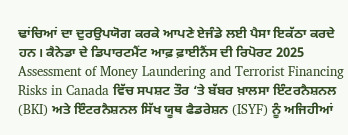ਢਾਂਚਿਆਂ ਦਾ ਦੁਰਉਪਯੋਗ ਕਰਕੇ ਆਪਣੇ ਏਜੰਡੇ ਲਈ ਪੈਸਾ ਇਕੱਠਾ ਕਰਦੇ ਹਨ। ਕੈਨੇਡਾ ਦੇ ਡਿਪਾਰਟਮੈਂਟ ਆਫ਼ ਫ਼ਾਈਨੈਂਸ ਦੀ ਰਿਪੋਰਟ 2025 Assessment of Money Laundering and Terrorist Financing Risks in Canada ਵਿੱਚ ਸਪਸ਼ਟ ਤੌਰ ‘ਤੇ ਬੱਬਰ ਖ਼ਾਲਸਾ ਇੰਟਰਨੈਸ਼ਨਲ (BKI) ਅਤੇ ਇੰਟਰਨੈਸ਼ਨਲ ਸਿੱਖ ਯੂਥ ਫੈਡਰੇਸ਼ਨ (ISYF) ਨੂੰ ਅਜਿਹੀਆਂ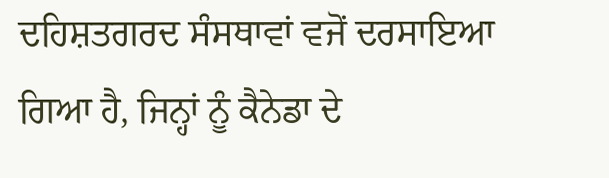ਦਹਿਸ਼ਤਗਰਦ ਸੰਸਥਾਵਾਂ ਵਜੋਂ ਦਰਸਾਇਆ ਗਿਆ ਹੈ, ਜਿਨ੍ਹਾਂ ਨੂੰ ਕੈਨੇਡਾ ਦੇ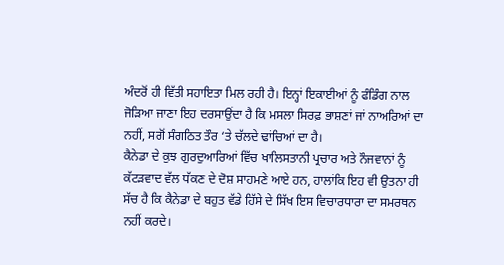ਅੰਦਰੋਂ ਹੀ ਵਿੱਤੀ ਸਹਾਇਤਾ ਮਿਲ ਰਹੀ ਹੈ। ਇਨ੍ਹਾਂ ਇਕਾਈਆਂ ਨੂੰ ਫੰਡਿੰਗ ਨਾਲ ਜੋੜਿਆ ਜਾਣਾ ਇਹ ਦਰਸਾਉਂਦਾ ਹੈ ਕਿ ਮਸਲਾ ਸਿਰਫ਼ ਭਾਸ਼ਣਾਂ ਜਾਂ ਨਾਅਰਿਆਂ ਦਾ ਨਹੀਂ, ਸਗੋਂ ਸੰਗਠਿਤ ਤੌਰ ‘ਤੇ ਚੱਲਦੇ ਢਾਂਚਿਆਂ ਦਾ ਹੈ।
ਕੈਨੇਡਾ ਦੇ ਕੁਝ ਗੁਰਦੁਆਰਿਆਂ ਵਿੱਚ ਖਾਲਿਸਤਾਨੀ ਪ੍ਰਚਾਰ ਅਤੇ ਨੌਜਵਾਨਾਂ ਨੂੰ ਕੱਟੜਵਾਦ ਵੱਲ ਧੱਕਣ ਦੇ ਦੋਸ਼ ਸਾਹਮਣੇ ਆਏ ਹਨ, ਹਾਲਾਂਕਿ ਇਹ ਵੀ ਉਤਨਾ ਹੀ ਸੱਚ ਹੈ ਕਿ ਕੈਨੇਡਾ ਦੇ ਬਹੁਤ ਵੱਡੇ ਹਿੱਸੇ ਦੇ ਸਿੱਖ ਇਸ ਵਿਚਾਰਧਾਰਾ ਦਾ ਸਮਰਥਨ ਨਹੀਂ ਕਰਦੇ।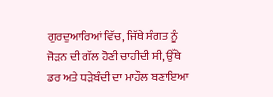ਗੁਰਦੁਆਰਿਆਂ ਵਿੱਚ, ਜਿੱਥੇ ਸੰਗਤ ਨੂੰ ਜੋੜਨ ਦੀ ਗੱਲ ਹੋਣੀ ਚਾਹੀਦੀ ਸੀ, ਉੱਥੇ ਡਰ ਅਤੇ ਧੜੇਬੰਦੀ ਦਾ ਮਾਹੌਲ ਬਣਾਇਆ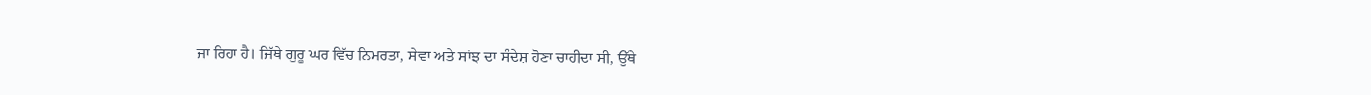ਜਾ ਰਿਹਾ ਹੈ। ਜਿੱਥੇ ਗੁਰੂ ਘਰ ਵਿੱਚ ਨਿਮਰਤਾ, ਸੇਵਾ ਅਤੇ ਸਾਂਝ ਦਾ ਸੰਦੇਸ਼ ਹੋਣਾ ਚਾਹੀਦਾ ਸੀ, ਉੱਥੇ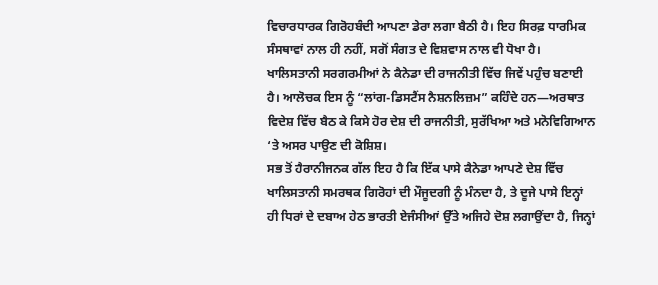ਵਿਚਾਰਧਾਰਕ ਗਿਰੋਹਬੰਦੀ ਆਪਣਾ ਡੇਰਾ ਲਗਾ ਬੈਠੀ ਹੈ। ਇਹ ਸਿਰਫ਼ ਧਾਰਮਿਕ ਸੰਸਥਾਵਾਂ ਨਾਲ ਹੀ ਨਹੀਂ, ਸਗੋਂ ਸੰਗਤ ਦੇ ਵਿਸ਼ਵਾਸ ਨਾਲ ਵੀ ਧੋਖਾ ਹੈ। ਖਾਲਿਸਤਾਨੀ ਸਰਗਰਮੀਆਂ ਨੇ ਕੈਨੇਡਾ ਦੀ ਰਾਜਨੀਤੀ ਵਿੱਚ ਜਿਵੇਂ ਪਹੁੰਚ ਬਣਾਈ ਹੈ। ਆਲੋਚਕ ਇਸ ਨੂੰ “ਲਾਂਗ-ਡਿਸਟੈਂਸ ਨੈਸ਼ਨਲਿਜ਼ਮ” ਕਹਿੰਦੇ ਹਨ—ਅਰਥਾਤ ਵਿਦੇਸ਼ ਵਿੱਚ ਬੈਠ ਕੇ ਕਿਸੇ ਹੋਰ ਦੇਸ਼ ਦੀ ਰਾਜਨੀਤੀ, ਸੁਰੱਖਿਆ ਅਤੇ ਮਨੋਵਿਗਿਆਨ ‘ਤੇ ਅਸਰ ਪਾਉਣ ਦੀ ਕੋਸ਼ਿਸ਼।
ਸਭ ਤੋਂ ਹੈਰਾਨੀਜਨਕ ਗੱਲ ਇਹ ਹੈ ਕਿ ਇੱਕ ਪਾਸੇ ਕੈਨੇਡਾ ਆਪਣੇ ਦੇਸ਼ ਵਿੱਚ ਖਾਲਿਸਤਾਨੀ ਸਮਰਥਕ ਗਿਰੋਹਾਂ ਦੀ ਮੌਜੂਦਗੀ ਨੂੰ ਮੰਨਦਾ ਹੈ, ਤੇ ਦੂਜੇ ਪਾਸੇ ਇਨ੍ਹਾਂ ਹੀ ਧਿਰਾਂ ਦੇ ਦਬਾਅ ਹੇਠ ਭਾਰਤੀ ਏਜੰਸੀਆਂ ਉੱਤੇ ਅਜਿਹੇ ਦੋਸ਼ ਲਗਾਉਂਦਾ ਹੈ, ਜਿਨ੍ਹਾਂ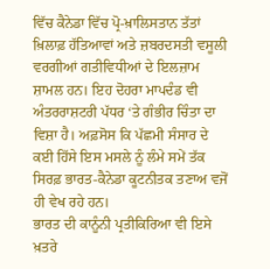ਵਿੱਚ ਕੈਨੇਡਾ ਵਿੱਚ ਪ੍ਰੋ-ਖ਼ਾਲਿਸਤਾਨ ਤੱਤਾਂ ਖ਼ਿਲਾਫ਼ ਹੱਤਿਆਵਾਂ ਅਤੇ ਜ਼ਬਰਦਸਤੀ ਵਸੂਲੀ ਵਰਗੀਆਂ ਗਤੀਵਿਧੀਆਂ ਦੇ ਇਲਜ਼ਾਮ ਸ਼ਾਮਲ ਹਨ। ਇਹ ਦੋਹਰਾ ਮਾਪਦੰਡ ਵੀ ਅੰਤਰਰਾਸ਼ਟਰੀ ਪੱਧਰ ‘ਤੇ ਗੰਭੀਰ ਚਿੰਤਾ ਦਾ ਵਿਸ਼ਾ ਹੈ। ਅਫ਼ਸੋਸ ਕਿ ਪੱਛਮੀ ਸੰਸਾਰ ਦੇ ਕਈ ਹਿੱਸੇ ਇਸ ਮਸਲੇ ਨੂੰ ਲੰਮੇ ਸਮੇਂ ਤੱਕ ਸਿਰਫ਼ ਭਾਰਤ-ਕੈਨੇਡਾ ਕੂਟਨੀਤਕ ਤਣਾਅ ਵਜੋਂ ਹੀ ਵੇਖ ਰਹੇ ਹਨ।
ਭਾਰਤ ਦੀ ਕਾਨੂੰਨੀ ਪ੍ਰਤੀਕਿਰਿਆ ਵੀ ਇਸੇ ਖ਼ਤਰੇ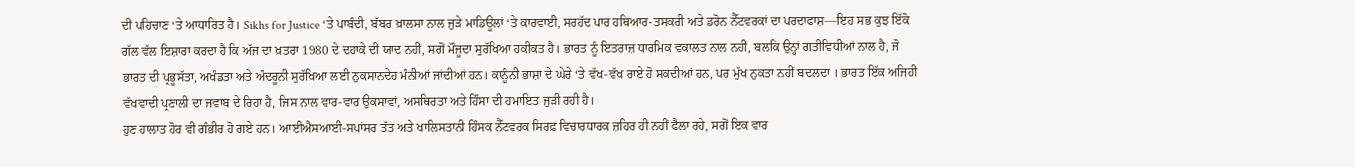ਦੀ ਪਹਿਚਾਣ ‘ਤੇ ਆਧਾਰਿਤ ਹੈ। Sikhs for Justice ‘ਤੇ ਪਾਬੰਦੀ, ਬੱਬਰ ਖ਼ਾਲਸਾ ਨਾਲ ਜੁੜੇ ਮਾਡਿਊਲਾਂ ‘ਤੇ ਕਾਰਵਾਈ, ਸਰਹੱਦ ਪਾਰ ਹਥਿਆਰ-ਤਸਕਰੀ ਅਤੇ ਡਰੋਨ ਨੈੱਟਵਰਕਾਂ ਦਾ ਪਰਦਾਫਾਸ਼—ਇਹ ਸਭ ਕੁਝ ਇੱਕੋ ਗੱਲ ਵੱਲ ਇਸ਼ਾਰਾ ਕਰਦਾ ਹੈ ਕਿ ਅੱਜ ਦਾ ਖ਼ਤਰਾ 1980 ਦੇ ਦਹਾਕੇ ਦੀ ਯਾਦ ਨਹੀਂ, ਸਗੋਂ ਮੌਜੂਦਾ ਸੁਰੱਖਿਆ ਹਕੀਕਤ ਹੈ। ਭਾਰਤ ਨੂੰ ਇਤਰਾਜ਼ ਧਾਰਮਿਕ ਵਕਾਲਤ ਨਾਲ ਨਹੀਂ, ਬਲਕਿ ਉਨ੍ਹਾਂ ਗਤੀਵਿਧੀਆਂ ਨਾਲ ਹੈ, ਜੋ ਭਾਰਤ ਦੀ ਪ੍ਰਭੂਸੱਤਾ, ਅਖੰਡਤਾ ਅਤੇ ਅੰਦਰੂਨੀ ਸੁਰੱਖਿਆ ਲਈ ਨੁਕਸਾਨਦੇਹ ਮੰਨੀਆਂ ਜਾਂਦੀਆਂ ਹਨ। ਕਾਨੂੰਨੀ ਭਾਸ਼ਾ ਦੇ ਘੇਰੇ ‘ਤੇ ਵੱਖ-ਵੱਖ ਰਾਏ ਹੋ ਸਕਦੀਆਂ ਹਨ, ਪਰ ਮੁੱਖ ਨੁਕਤਾ ਨਹੀਂ ਬਦਲਦਾ । ਭਾਰਤ ਇੱਕ ਅਜਿਹੀ ਵੱਖਵਾਦੀ ਪ੍ਰਣਾਲੀ ਦਾ ਜਵਾਬ ਦੇ ਰਿਹਾ ਹੈ, ਜਿਸ ਨਾਲ ਵਾਰ-ਵਾਰ ਉਕਸਾਵਾਂ, ਅਸਥਿਰਤਾ ਅਤੇ ਹਿੰਸਾ ਦੀ ਹਮਾਇਤ ਜੁੜੀ ਰਹੀ ਹੈ।
ਹੁਣ ਹਾਲਾਤ ਹੋਰ ਵੀ ਗੰਭੀਰ ਹੋ ਗਏ ਹਨ। ਆਈਐਸਆਈ-ਸਪਾਂਸਰ ਤੱਤ ਅਤੇ ਖਾਲਿਸਤਾਨੀ ਹਿੰਸਕ ਨੈੱਟਵਰਕ ਸਿਰਫ਼ ਵਿਚਾਰਧਾਰਕ ਜ਼ਹਿਰ ਹੀ ਨਹੀਂ ਫੈਲਾ ਰਹੇ, ਸਗੋਂ ਇਕ ਵਾਰ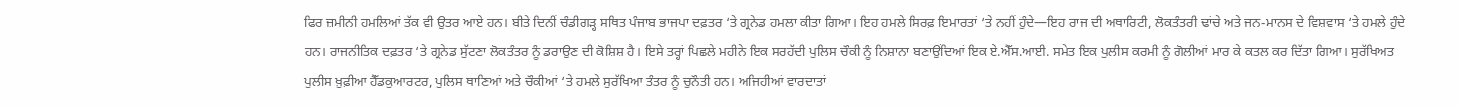ਫਿਰ ਜ਼ਮੀਨੀ ਹਮਲਿਆਂ ਤੱਕ ਵੀ ਉਤਰ ਆਏ ਹਨ। ਬੀਤੇ ਦਿਨੀਂ ਚੰਡੀਗੜ੍ਹ ਸਥਿਤ ਪੰਜਾਬ ਭਾਜਪਾ ਦਫ਼ਤਰ ‘ਤੇ ਗ੍ਰਨੇਡ ਹਮਲਾ ਕੀਤਾ ਗਿਆ। ਇਹ ਹਮਲੇ ਸਿਰਫ਼ ਇਮਾਰਤਾਂ ‘ਤੇ ਨਹੀਂ ਹੁੰਦੇ—ਇਹ ਰਾਜ ਦੀ ਅਥਾਰਿਟੀ, ਲੋਕਤੰਤਰੀ ਢਾਂਚੇ ਅਤੇ ਜਨ-ਮਾਨਸ ਦੇ ਵਿਸ਼ਵਾਸ ‘ਤੇ ਹਮਲੇ ਹੁੰਦੇ ਹਨ। ਰਾਜਨੀਤਿਕ ਦਫ਼ਤਰ ‘ਤੇ ਗ੍ਰਨੇਡ ਸੁੱਟਣਾ ਲੋਕਤੰਤਰ ਨੂੰ ਡਰਾਉਣ ਦੀ ਕੋਸ਼ਿਸ਼ ਹੈ। ਇਸੇ ਤਰ੍ਹਾਂ ਪਿਛਲੇ ਮਹੀਨੇ ਇਕ ਸਰਹੱਦੀ ਪੁਲਿਸ ਚੌਕੀ ਨੂੰ ਨਿਸ਼ਾਨਾ ਬਣਾਉਂਦਿਆਂ ਇਕ ਏ.ਐੱਸ.ਆਈ. ਸਮੇਤ ਇਕ ਪੁਲੀਸ ਕਰਮੀ ਨੂੰ ਗੋਲੀਆਂ ਮਾਰ ਕੇ ਕਤਲ ਕਰ ਦਿੱਤਾ ਗਿਆ। ਸੁਰੱਖਿਅਤ ਪੁਲੀਸ ਖ਼ੁਫ਼ੀਆ ਹੈੱਡਕੁਆਰਟਰ, ਪੁਲਿਸ ਥਾਣਿਆਂ ਅਤੇ ਚੌਕੀਆਂ ‘ਤੇ ਹਮਲੇ ਸੁਰੱਖਿਆ ਤੰਤਰ ਨੂੰ ਚੁਨੌਤੀ ਹਨ। ਅਜਿਹੀਆਂ ਵਾਰਦਾਤਾਂ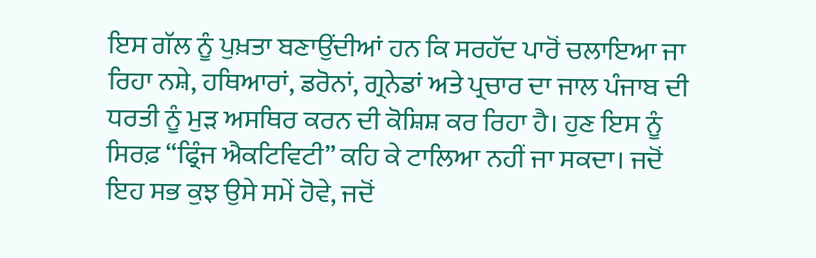ਇਸ ਗੱਲ ਨੂੰ ਪੁਖ਼ਤਾ ਬਣਾਉਂਦੀਆਂ ਹਨ ਕਿ ਸਰਹੱਦ ਪਾਰੋਂ ਚਲਾਇਆ ਜਾ ਰਿਹਾ ਨਸ਼ੇ, ਹਥਿਆਰਾਂ, ਡਰੋਨਾਂ, ਗ੍ਰਨੇਡਾਂ ਅਤੇ ਪ੍ਰਚਾਰ ਦਾ ਜਾਲ ਪੰਜਾਬ ਦੀ ਧਰਤੀ ਨੂੰ ਮੁੜ ਅਸਥਿਰ ਕਰਨ ਦੀ ਕੋਸ਼ਿਸ਼ ਕਰ ਰਿਹਾ ਹੈ। ਹੁਣ ਇਸ ਨੂੰ ਸਿਰਫ਼ “ਫ੍ਰਿੰਜ ਐਕਟਿਵਿਟੀ” ਕਹਿ ਕੇ ਟਾਲਿਆ ਨਹੀਂ ਜਾ ਸਕਦਾ। ਜਦੋਂ ਇਹ ਸਭ ਕੁਝ ਉਸੇ ਸਮੇਂ ਹੋਵੇ, ਜਦੋਂ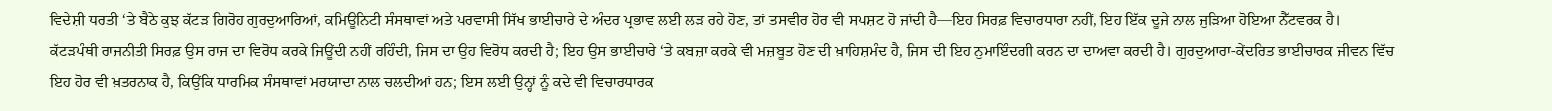ਵਿਦੇਸ਼ੀ ਧਰਤੀ ‘ਤੇ ਬੈਠੇ ਕੁਝ ਕੱਟੜ ਗਿਰੋਹ ਗੁਰਦੁਆਰਿਆਂ, ਕਮਿਊਨਿਟੀ ਸੰਸਥਾਵਾਂ ਅਤੇ ਪਰਵਾਸੀ ਸਿੱਖ ਭਾਈਚਾਰੇ ਦੇ ਅੰਦਰ ਪ੍ਰਭਾਵ ਲਈ ਲੜ ਰਹੇ ਹੋਣ, ਤਾਂ ਤਸਵੀਰ ਹੋਰ ਵੀ ਸਪਸ਼ਟ ਹੋ ਜਾਂਦੀ ਹੈ—ਇਹ ਸਿਰਫ਼ ਵਿਚਾਰਧਾਰਾ ਨਹੀਂ, ਇਹ ਇੱਕ ਦੂਜੇ ਨਾਲ ਜੁੜਿਆ ਹੋਇਆ ਨੈੱਟਵਰਕ ਹੈ।
ਕੱਟੜਪੰਥੀ ਰਾਜਨੀਤੀ ਸਿਰਫ਼ ਉਸ ਰਾਜ ਦਾ ਵਿਰੋਧ ਕਰਕੇ ਜਿਊਂਦੀ ਨਹੀਂ ਰਹਿੰਦੀ, ਜਿਸ ਦਾ ਉਹ ਵਿਰੋਧ ਕਰਦੀ ਹੈ; ਇਹ ਉਸ ਭਾਈਚਾਰੇ ‘ਤੇ ਕਬਜ਼ਾ ਕਰਕੇ ਵੀ ਮਜ਼ਬੂਤ ਹੋਣ ਦੀ ਖ਼ਾਹਿਸ਼ਮੰਦ ਹੈ, ਜਿਸ ਦੀ ਇਹ ਨੁਮਾਇੰਦਗੀ ਕਰਨ ਦਾ ਦਾਅਵਾ ਕਰਦੀ ਹੈ। ਗੁਰਦੁਆਰਾ-ਕੇਂਦਰਿਤ ਭਾਈਚਾਰਕ ਜੀਵਨ ਵਿੱਚ ਇਹ ਹੋਰ ਵੀ ਖ਼ਤਰਨਾਕ ਹੈ, ਕਿਉਂਕਿ ਧਾਰਮਿਕ ਸੰਸਥਾਵਾਂ ਮਰਯਾਦਾ ਨਾਲ ਚਲਦੀਆਂ ਹਨ; ਇਸ ਲਈ ਉਨ੍ਹਾਂ ਨੂੰ ਕਦੇ ਵੀ ਵਿਚਾਰਧਾਰਕ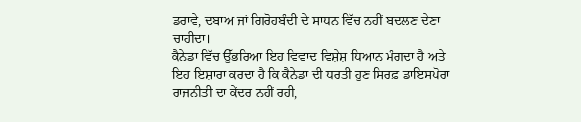ਡਰਾਵੇ, ਦਬਾਅ ਜਾਂ ਗਿਰੋਹਬੰਦੀ ਦੇ ਸਾਧਨ ਵਿੱਚ ਨਹੀਂ ਬਦਲਣ ਦੇਣਾ ਚਾਹੀਦਾ।
ਕੈਨੇਡਾ ਵਿੱਚ ਉੱਭਰਿਆ ਇਹ ਵਿਵਾਦ ਵਿਸ਼ੇਸ਼ ਧਿਆਨ ਮੰਗਦਾ ਹੈ ਅਤੇ ਇਹ ਇਸ਼ਾਰਾ ਕਰਦਾ ਹੈ ਕਿ ਕੈਨੇਡਾ ਦੀ ਧਰਤੀ ਹੁਣ ਸਿਰਫ਼ ਡਾਇਸਪੋਰਾ ਰਾਜਨੀਤੀ ਦਾ ਕੇਂਦਰ ਨਹੀਂ ਰਹੀ,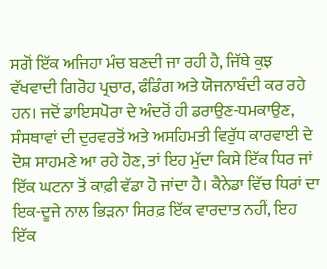ਸਗੋਂ ਇੱਕ ਅਜਿਹਾ ਮੰਚ ਬਣਦੀ ਜਾ ਰਹੀ ਹੈ, ਜਿੱਥੇ ਕੁਝ ਵੱਖਵਾਦੀ ਗਿਰੋਹ ਪ੍ਰਚਾਰ, ਫੰਡਿੰਗ ਅਤੇ ਯੋਜਨਾਬੰਦੀ ਕਰ ਰਹੇ ਹਨ। ਜਦੋਂ ਡਾਇਸਪੋਰਾ ਦੇ ਅੰਦਰੋਂ ਹੀ ਡਰਾਉਣ-ਧਮਕਾਉਣ, ਸੰਸਥਾਵਾਂ ਦੀ ਦੁਰਵਰਤੋਂ ਅਤੇ ਅਸਹਿਮਤੀ ਵਿਰੁੱਧ ਕਾਰਵਾਈ ਦੇ ਦੋਸ਼ ਸਾਹਮਣੇ ਆ ਰਹੇ ਹੋਣ, ਤਾਂ ਇਹ ਮੁੱਦਾ ਕਿਸੇ ਇੱਕ ਧਿਰ ਜਾਂ ਇੱਕ ਘਟਨਾ ਤੋਂ ਕਾਫ਼ੀ ਵੱਡਾ ਹੋ ਜਾਂਦਾ ਹੈ। ਕੈਨੇਡਾ ਵਿੱਚ ਧਿਰਾਂ ਦਾ ਇਕ-ਦੂਜੇ ਨਾਲ ਭਿੜਨਾ ਸਿਰਫ਼ ਇੱਕ ਵਾਰਦਾਤ ਨਹੀਂ, ਇਹ ਇੱਕ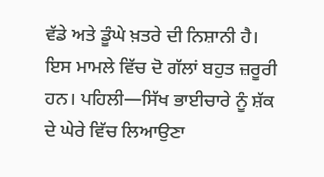ਵੱਡੇ ਅਤੇ ਡੂੰਘੇ ਖ਼ਤਰੇ ਦੀ ਨਿਸ਼ਾਨੀ ਹੈ।
ਇਸ ਮਾਮਲੇ ਵਿੱਚ ਦੋ ਗੱਲਾਂ ਬਹੁਤ ਜ਼ਰੂਰੀ ਹਨ। ਪਹਿਲੀ—ਸਿੱਖ ਭਾਈਚਾਰੇ ਨੂੰ ਸ਼ੱਕ ਦੇ ਘੇਰੇ ਵਿੱਚ ਲਿਆਉਣਾ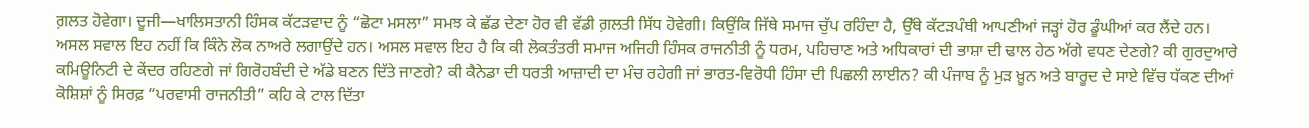ਗ਼ਲਤ ਹੋਵੇਗਾ। ਦੂਜੀ—ਖਾਲਿਸਤਾਨੀ ਹਿੰਸਕ ਕੱਟੜਵਾਦ ਨੂੰ “ਛੋਟਾ ਮਸਲਾ” ਸਮਝ ਕੇ ਛੱਡ ਦੇਣਾ ਹੋਰ ਵੀ ਵੱਡੀ ਗ਼ਲਤੀ ਸਿੱਧ ਹੋਵੇਗੀ। ਕਿਉਂਕਿ ਜਿੱਥੇ ਸਮਾਜ ਚੁੱਪ ਰਹਿੰਦਾ ਹੈ, ਉੱਥੇ ਕੱਟੜਪੰਥੀ ਆਪਣੀਆਂ ਜੜ੍ਹਾਂ ਹੋਰ ਡੂੰਘੀਆਂ ਕਰ ਲੈਂਦੇ ਹਨ।
ਅਸਲ ਸਵਾਲ ਇਹ ਨਹੀਂ ਕਿ ਕਿੰਨੇ ਲੋਕ ਨਾਅਰੇ ਲਗਾਉਂਦੇ ਹਨ। ਅਸਲ ਸਵਾਲ ਇਹ ਹੈ ਕਿ ਕੀ ਲੋਕਤੰਤਰੀ ਸਮਾਜ ਅਜਿਹੀ ਹਿੰਸਕ ਰਾਜਨੀਤੀ ਨੂੰ ਧਰਮ, ਪਹਿਚਾਣ ਅਤੇ ਅਧਿਕਾਰਾਂ ਦੀ ਭਾਸ਼ਾ ਦੀ ਢਾਲ ਹੇਠ ਅੱਗੇ ਵਧਣ ਦੇਣਗੇ? ਕੀ ਗੁਰਦੁਆਰੇ ਕਮਿਊਨਿਟੀ ਦੇ ਕੇਂਦਰ ਰਹਿਣਗੇ ਜਾਂ ਗਿਰੋਹਬੰਦੀ ਦੇ ਅੱਡੇ ਬਣਨ ਦਿੱਤੇ ਜਾਣਗੇ? ਕੀ ਕੈਨੇਡਾ ਦੀ ਧਰਤੀ ਆਜ਼ਾਦੀ ਦਾ ਮੰਚ ਰਹੇਗੀ ਜਾਂ ਭਾਰਤ-ਵਿਰੋਧੀ ਹਿੰਸਾ ਦੀ ਪਿਛਲੀ ਲਾਈਨ? ਕੀ ਪੰਜਾਬ ਨੂੰ ਮੁੜ ਖ਼ੂਨ ਅਤੇ ਬਾਰੂਦ ਦੇ ਸਾਏ ਵਿੱਚ ਧੱਕਣ ਦੀਆਂ ਕੋਸ਼ਿਸ਼ਾਂ ਨੂੰ ਸਿਰਫ਼ “ਪਰਵਾਸੀ ਰਾਜਨੀਤੀ” ਕਹਿ ਕੇ ਟਾਲ ਦਿੱਤਾ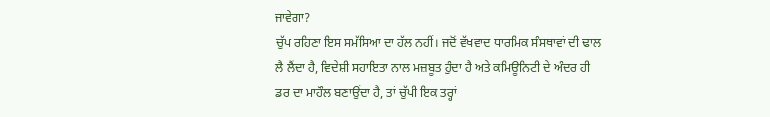ਜਾਵੇਗਾ?
ਚੁੱਪ ਰਹਿਣਾ ਇਸ ਸਮੱਸਿਆ ਦਾ ਹੱਲ ਨਹੀਂ। ਜਦੋਂ ਵੱਖਵਾਦ ਧਾਰਮਿਕ ਸੰਸਥਾਵਾਂ ਦੀ ਢਾਲ ਲੈ ਲੈਂਦਾ ਹੈ, ਵਿਦੇਸ਼ੀ ਸਹਾਇਤਾ ਨਾਲ ਮਜ਼ਬੂਤ ਹੁੰਦਾ ਹੈ ਅਤੇ ਕਮਿਊਨਿਟੀ ਦੇ ਅੰਦਰ ਹੀ ਡਰ ਦਾ ਮਾਹੌਲ ਬਣਾਉਂਦਾ ਹੈ, ਤਾਂ ਚੁੱਪੀ ਇਕ ਤਰ੍ਹਾਂ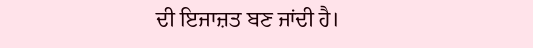ਦੀ ਇਜਾਜ਼ਤ ਬਣ ਜਾਂਦੀ ਹੈ।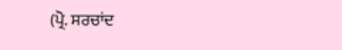(ਪ੍ਰੋ. ਸਰਚਾਂਦ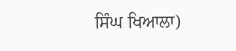ਸਿੰਘ ਖਿਆਲਾ)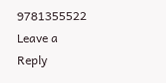9781355522
Leave a Reply